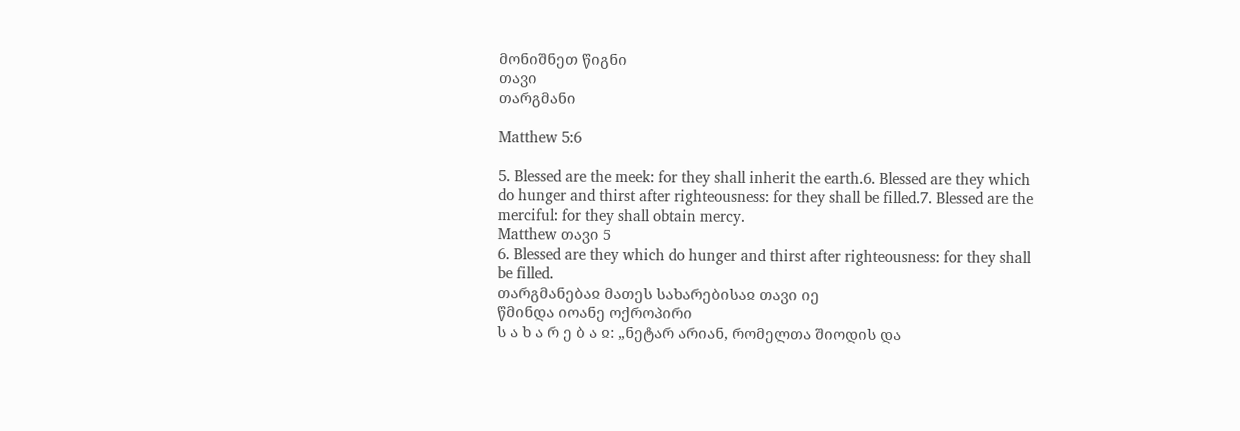მონიშნეთ წიგნი
თავი
თარგმანი

Matthew 5:6

5. Blessed are the meek: for they shall inherit the earth.6. Blessed are they which do hunger and thirst after righteousness: for they shall be filled.7. Blessed are the merciful: for they shall obtain mercy.
Matthew თავი 5
6. Blessed are they which do hunger and thirst after righteousness: for they shall be filled.
თარგმანებაჲ მათეს სახარებისაჲ თავი იე
წმინდა იოანე ოქროპირი
ს ა ხ ა რ ე ბ ა ჲ: „ნეტარ არიან, რომელთა შიოდის და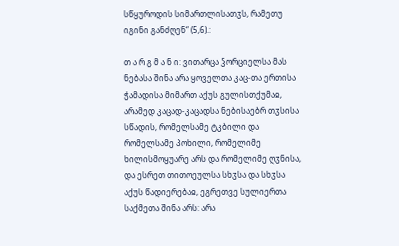სწყუროდის სიმართლისათჳს, რამეთუ იგინი განძღენ“ (5,6).:

თ ა რ გ მ ა ნ ი: ვითარცა ჴორციელსა მას ნებასა შინა არა ყოველთა კაც-თა ერთისა ჭამადისა მიმართ აქუს გულისთქუმაჲ, არამედ კაცად-კაცადსა ნებისაებრ თჳსისა სწადის, რომელსამე ტკბილი და რომელსამე პოხილი, რომელიმე ხილისმოყუარე არს და რომელიმე ღჳნისა, და ესრეთ თითოეულსა სხჳსა და სხჳსა აქუს წადიერებაჲ, ეგრეთვე სულიერთა საქმეთა შინა არს: არა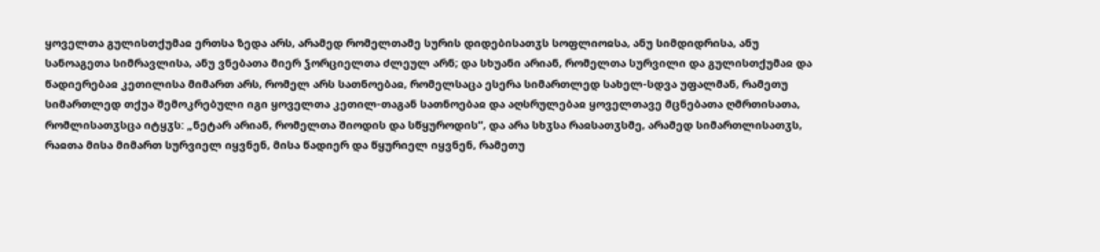ყოველთა გულისთქუმაჲ ერთსა ზედა არს, არამედ რომელთამე სურის დიდებისათჳს სოფლიოჲსა, ანუ სიმდიდრისა, ანუ სანოაგეთა სიმრავლისა, ანუ ვნებათა მიერ ჴორციელთა ძლეულ არნ; და სხუანი არიან, რომელთა სურვილი და გულისთქუმაჲ და წადიერებაჲ კეთილისა მიმართ არს, რომელ არს სათნოებაჲ, რომელსაცა ესერა სიმართლედ სახელ-სდვა უფალმან, რამეთუ სიმართლედ თქუა შემოკრებული იგი ყოველთა კეთილ-თაგან სათნოებაჲ და აღსრულებაჲ ყოველთავე მცნებათა ღმრთისათა, რომლისათჳსცა იტყჳს: „ნეტარ არიან, რომელთა შიოდის და სწყუროდის“, და არა სხჳსა რაჲსათჳსმე, არამედ სიმართლისათჳს, რაჲთა მისა მიმართ სურვიელ იყვნენ, მისა წადიერ და წყურიელ იყვნენ, რამეთუ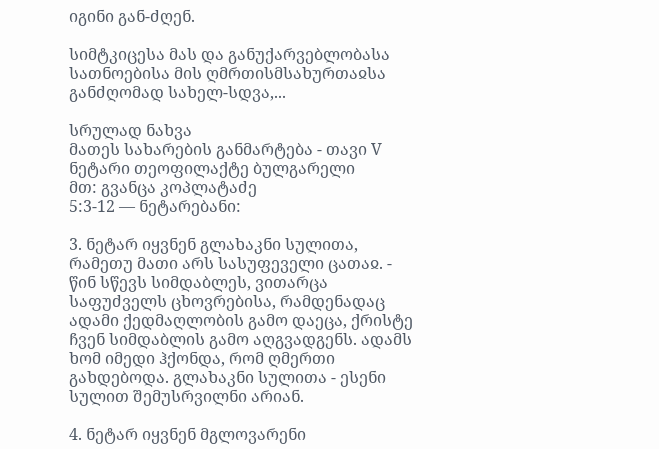იგინი გან-ძღენ.

სიმტკიცესა მას და განუქარვებლობასა სათნოებისა მის ღმრთისმსახურთაჲსა განძღომად სახელ-სდვა,...

სრულად ნახვა
მათეს სახარების განმარტება - თავი V
ნეტარი თეოფილაქტე ბულგარელი
მთ: გვანცა კოპლატაძე
5:3-12 — ნეტარებანი:

3. ნეტარ იყვნენ გლახაკნი სულითა, რამეთუ მათი არს სასუფეველი ცათაჲ. - წინ სწევს სიმდაბლეს, ვითარცა საფუძველს ცხოვრებისა, რამდენადაც ადამი ქედმაღლობის გამო დაეცა, ქრისტე ჩვენ სიმდაბლის გამო აღგვადგენს. ადამს ხომ იმედი ჰქონდა, რომ ღმერთი გახდებოდა. გლახაკნი სულითა - ესენი სულით შემუსრვილნი არიან.

4. ნეტარ იყვნენ მგლოვარენი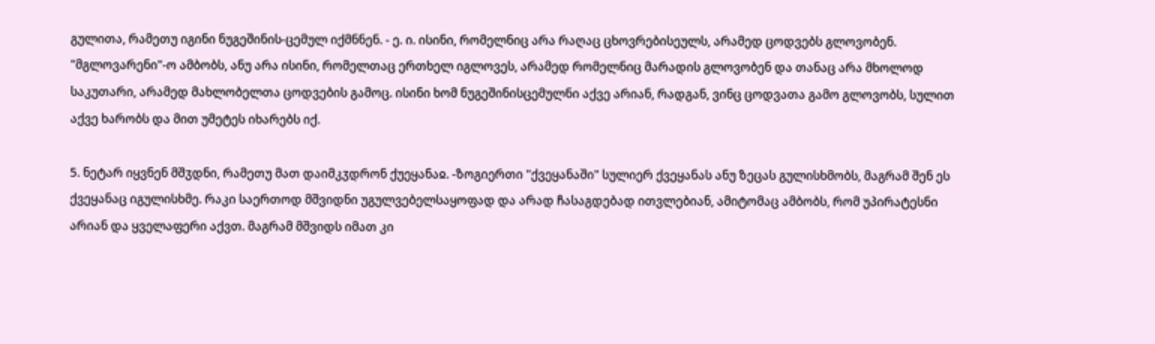გულითა, რამეთუ იგინი ნუგეშინის-ცემულ იქმნნენ. - ე. ი. ისინი, რომელნიც არა რაღაც ცხოვრებისეულს, არამედ ცოდვებს გლოვობენ. "მგლოვარენი"-ო ამბობს, ანუ არა ისინი, რომელთაც ერთხელ იგლოვეს, არამედ რომელნიც მარადის გლოვობენ და თანაც არა მხოლოდ საკუთარი, არამედ მახლობელთა ცოდვების გამოც. ისინი ხომ ნუგეშინისცემულნი აქვე არიან, რადგან, ვინც ცოდვათა გამო გლოვობს, სულით აქვე ხარობს და მით უმეტეს იხარებს იქ.

5. ნეტარ იყვნენ მშჳდნი, რამეთუ მათ დაიმკჳდრონ ქუეყანაჲ. -ზოგიერთი "ქვეყანაში" სულიერ ქვეყანას ანუ ზეცას გულისხმობს, მაგრამ შენ ეს ქვეყანაც იგულისხმე. რაკი საერთოდ მშვიდნი უგულვებელსაყოფად და არად ჩასაგდებად ითვლებიან, ამიტომაც ამბობს, რომ უპირატესნი არიან და ყველაფერი აქვთ. მაგრამ მშვიდს იმათ კი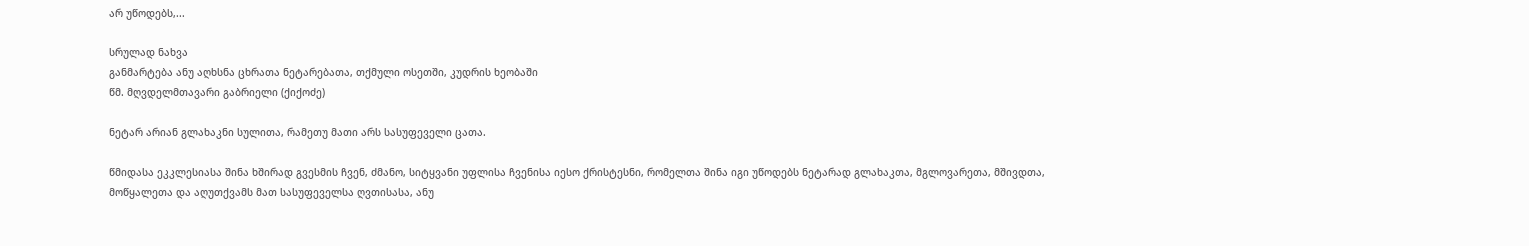არ უწოდებს,...

სრულად ნახვა
განმარტება ანუ აღხსნა ცხრათა ნეტარებათა, თქმული ოსეთში, კუდრის ხეობაში
წმ. მღვდელმთავარი გაბრიელი (ქიქოძე)

ნეტარ არიან გლახაკნი სულითა, რამეთუ მათი არს სასუფეველი ცათა.

წმიდასა ეკკლესიასა შინა ხშირად გვესმის ჩვენ, ძმანო, სიტყვანი უფლისა ჩვენისა იესო ქრისტესნი, რომელთა შინა იგი უწოდებს ნეტარად გლახაკთა, მგლოვარეთა, მშივდთა, მოწყალეთა და აღუთქვამს მათ სასუფეველსა ღვთისასა, ანუ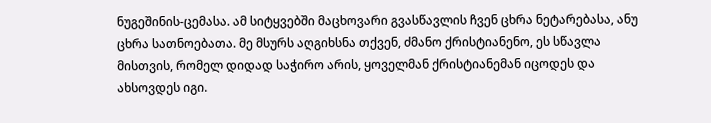ნუგეშინის-ცემასა. ამ სიტყვებში მაცხოვარი გვასწავლის ჩვენ ცხრა ნეტარებასა, ანუ ცხრა სათნოებათა. მე მსურს აღგიხსნა თქვენ, ძმანო ქრისტიანენო, ეს სწავლა მისთვის, რომელ დიდად საჭირო არის, ყოველმან ქრისტიანემან იცოდეს და ახსოვდეს იგი.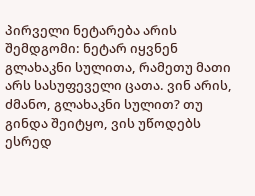პირველი ნეტარება არის შემდგომი: ნეტარ იყვნენ გლახაკნი სულითა, რამეთუ მათი არს სასუფეველი ცათა. ვინ არის, ძმანო, გლახაკნი სულით? თუ გინდა შეიტყო, ვის უწოდებს ესრედ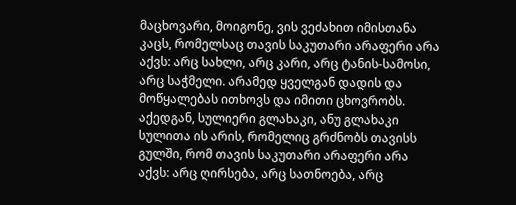მაცხოვარი, მოიგონე, ვის ვეძახით იმისთანა კაცს, რომელსაც თავის საკუთარი არაფერი არა აქვს: არც სახლი, არც კარი, არც ტანის-სამოსი, არც საჭმელი. არამედ ყველგან დადის და მოწყალებას ითხოვს და იმითი ცხოვრობს. აქედგან, სულიერი გლახაკი, ანუ გლახაკი სულითა ის არის, რომელიც გრძნობს თავისს გულში, რომ თავის საკუთარი არაფერი არა აქვს: არც ღირსება, არც სათნოება, არც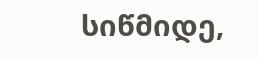სიწმიდე,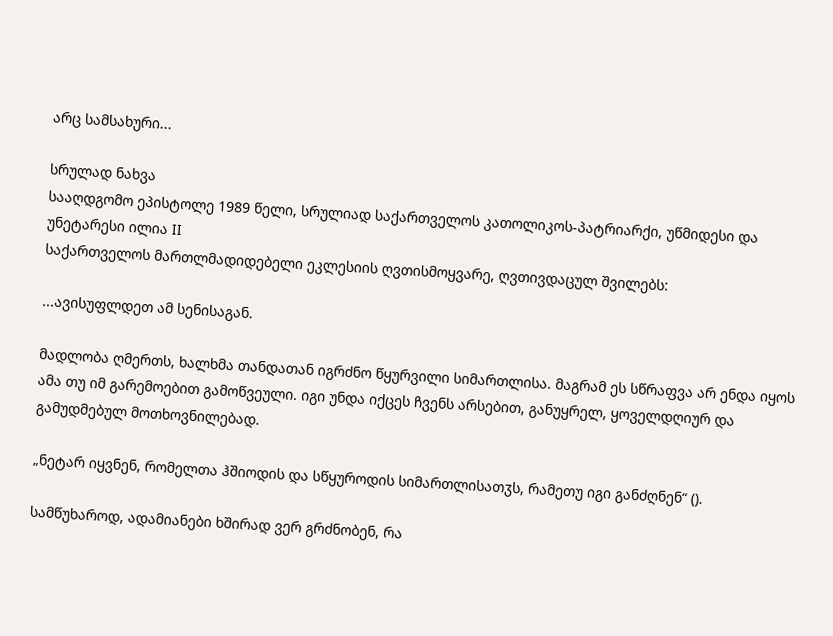არც სამსახური...

სრულად ნახვა
სააღდგომო ეპისტოლე 1989 წელი, სრულიად საქართველოს კათოლიკოს-პატრიარქი, უწმიდესი და უნეტარესი ილია II
საქართველოს მართლმადიდებელი ეკლესიის ღვთისმოყვარე, ღვთივდაცულ შვილებს:

...ავისუფლდეთ ამ სენისაგან.

მადლობა ღმერთს, ხალხმა თანდათან იგრძნო წყურვილი სიმართლისა. მაგრამ ეს სწრაფვა არ ენდა იყოს ამა თუ იმ გარემოებით გამოწვეული. იგი უნდა იქცეს ჩვენს არსებით, განუყრელ, ყოველდღიურ და გამუდმებულ მოთხოვნილებად.

„ნეტარ იყვნენ, რომელთა ჰშიოდის და სწყუროდის სიმართლისათჳს, რამეთუ იგი განძღნენ“ ().

სამწუხაროდ, ადამიანები ხშირად ვერ გრძნობენ, რა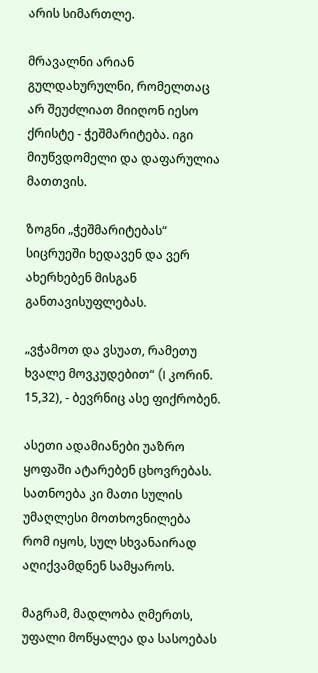არის სიმართლე.

მრავალნი არიან გულდახურულნი, რომელთაც არ შეუძლიათ მიიღონ იესო ქრისტე - ჭეშმარიტება. იგი მიუწვდომელი და დაფარულია მათთვის.

ზოგნი „ჭეშმარიტებას“ სიცრუეში ხედავენ და ვერ ახერხებენ მისგან განთავისუფლებას.

„ვჭამოთ და ვსუათ, რამეთუ ხვალე მოვკუდებით“ (I კორინ. 15,32), - ბევრნიც ასე ფიქრობენ.

ასეთი ადამიანები უაზრო ყოფაში ატარებენ ცხოვრებას. სათნოება კი მათი სულის უმაღლესი მოთხოვნილება რომ იყოს, სულ სხვანაირად აღიქვამდნენ სამყაროს.

მაგრამ, მადლობა ღმერთს, უფალი მოწყალეა და სასოებას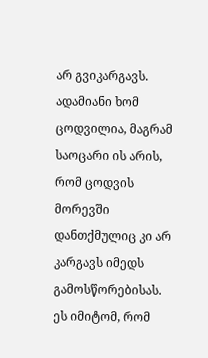არ გვიკარგავს. ადამიანი ხომ ცოდვილია, მაგრამ საოცარი ის არის, რომ ცოდვის მორევში დანთქმულიც კი არ კარგავს იმედს გამოსწორებისას. ეს იმიტომ, რომ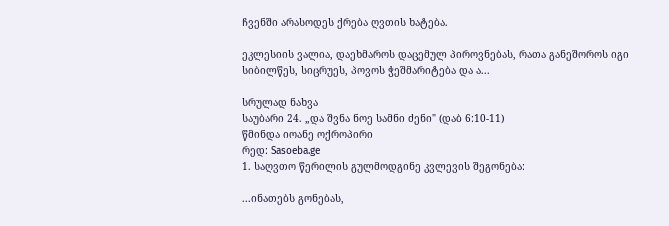ჩვენში არასოდეს ქრება ღვთის ხატება.

ეკლესიის ვალია, დაეხმაროს დაცემულ პიროვნებას, რათა განეშოროს იგი სიბილწეს, სიცრუეს, პოვოს ჭეშმარიტება და ა...

სრულად ნახვა
საუბარი 24. „და შვნა ნოე სამნი ძენი" (დაბ 6:10-11)
წმინდა იოანე ოქროპირი
რედ: Sasoeba.ge
1. საღვთო წერილის გულმოდგინე კვლევის შეგონება:

...ინათებს გონებას,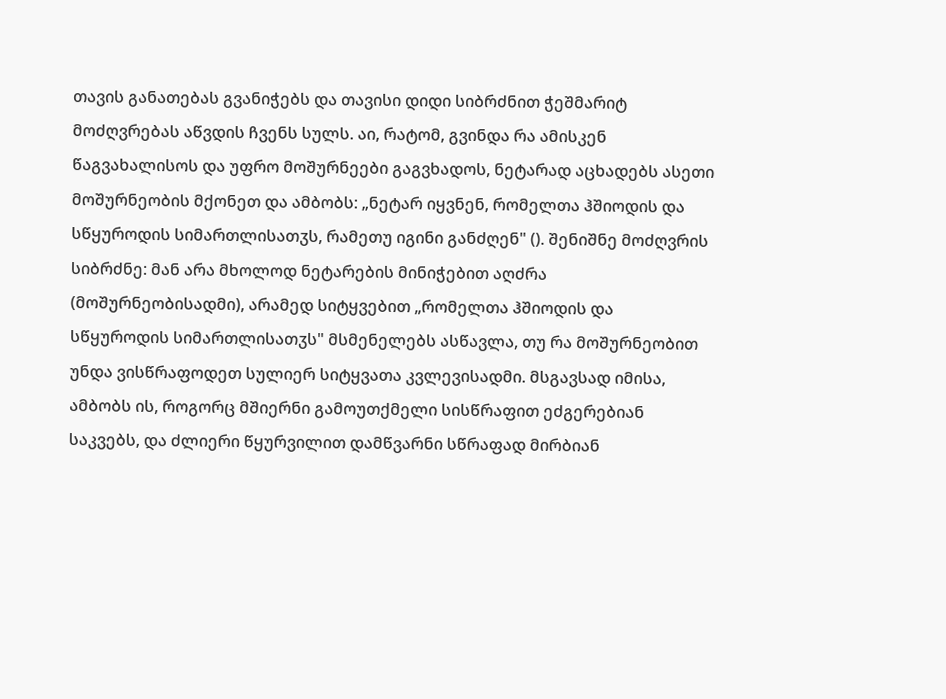თავის განათებას გვანიჭებს და თავისი დიდი სიბრძნით ჭეშმარიტ მოძღვრებას აწვდის ჩვენს სულს. აი, რატომ, გვინდა რა ამისკენ წაგვახალისოს და უფრო მოშურნეები გაგვხადოს, ნეტარად აცხადებს ასეთი მოშურნეობის მქონეთ და ამბობს: „ნეტარ იყვნენ, რომელთა ჰშიოდის და სწყუროდის სიმართლისათჳს, რამეთუ იგინი განძღენ" (). შენიშნე მოძღვრის სიბრძნე: მან არა მხოლოდ ნეტარების მინიჭებით აღძრა (მოშურნეობისადმი), არამედ სიტყვებით „რომელთა ჰშიოდის და სწყუროდის სიმართლისათჳს" მსმენელებს ასწავლა, თუ რა მოშურნეობით უნდა ვისწრაფოდეთ სულიერ სიტყვათა კვლევისადმი. მსგავსად იმისა, ამბობს ის, როგორც მშიერნი გამოუთქმელი სისწრაფით ეძგერებიან საკვებს, და ძლიერი წყურვილით დამწვარნი სწრაფად მირბიან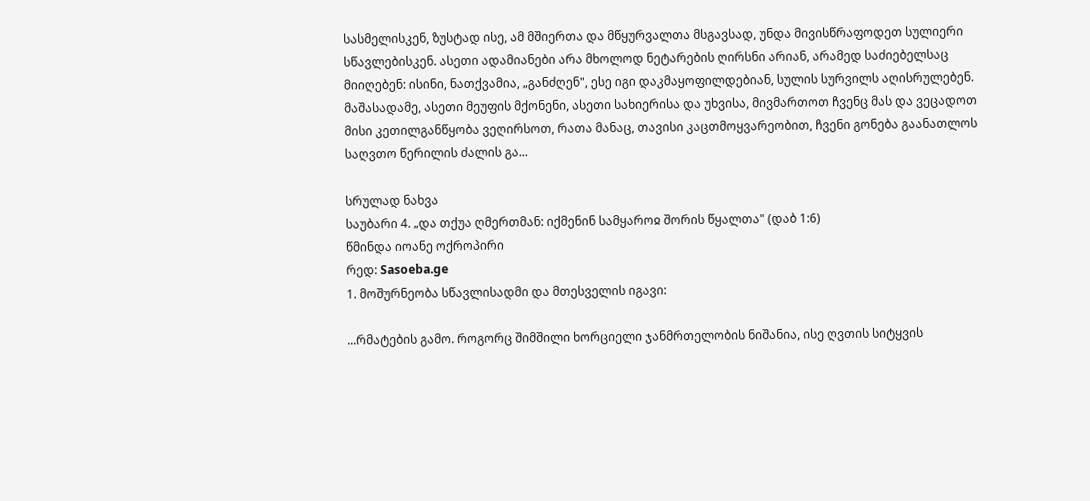სასმელისკენ, ზუსტად ისე, ამ მშიერთა და მწყურვალთა მსგავსად, უნდა მივისწრაფოდეთ სულიერი სწავლებისკენ. ასეთი ადამიანები არა მხოლოდ ნეტარების ღირსნი არიან, არამედ საძიებელსაც მიიღებენ: ისინი, ნათქვამია, „განძღენ", ესე იგი დაკმაყოფილდებიან, სულის სურვილს აღისრულებენ. მაშასადამე, ასეთი მეუფის მქონენი, ასეთი სახიერისა და უხვისა, მივმართოთ ჩვენც მას და ვეცადოთ მისი კეთილგანწყობა ვეღირსოთ, რათა მანაც, თავისი კაცთმოყვარეობით, ჩვენი გონება გაანათლოს საღვთო წერილის ძალის გა...

სრულად ნახვა
საუბარი 4. „და თქუა ღმერთმან: იქმენინ სამყაროჲ შორის წყალთა" (დაბ 1:6)
წმინდა იოანე ოქროპირი
რედ: Sasoeba.ge
1. მოშურნეობა სწავლისადმი და მთესველის იგავი:

...რმატების გამო. როგორც შიმშილი ხორციელი ჯანმრთელობის ნიშანია, ისე ღვთის სიტყვის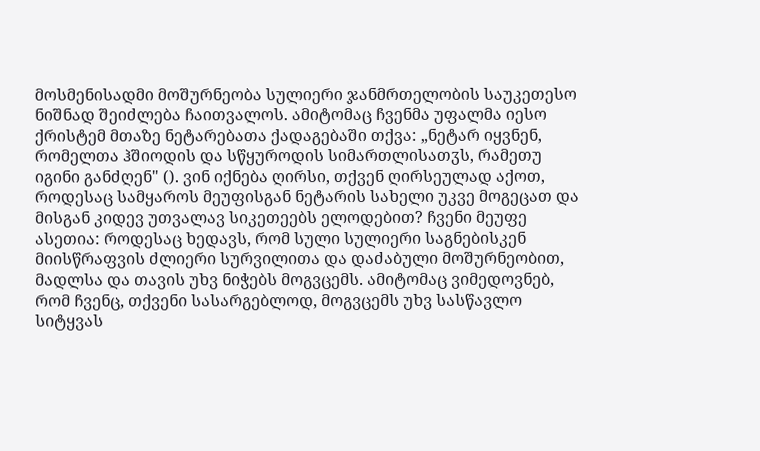მოსმენისადმი მოშურნეობა სულიერი ჯანმრთელობის საუკეთესო ნიშნად შეიძლება ჩაითვალოს. ამიტომაც ჩვენმა უფალმა იესო ქრისტემ მთაზე ნეტარებათა ქადაგებაში თქვა: „ნეტარ იყვნენ, რომელთა ჰშიოდის და სწყუროდის სიმართლისათჳს, რამეთუ იგინი განძღენ" (). ვინ იქნება ღირსი, თქვენ ღირსეულად აქოთ, როდესაც სამყაროს მეუფისგან ნეტარის სახელი უკვე მოგეცათ და მისგან კიდევ უთვალავ სიკეთეებს ელოდებით? ჩვენი მეუფე ასეთია: როდესაც ხედავს, რომ სული სულიერი საგნებისკენ მიისწრაფვის ძლიერი სურვილითა და დაძაბული მოშურნეობით, მადლსა და თავის უხვ ნიჭებს მოგვცემს. ამიტომაც ვიმედოვნებ, რომ ჩვენც, თქვენი სასარგებლოდ, მოგვცემს უხვ სასწავლო სიტყვას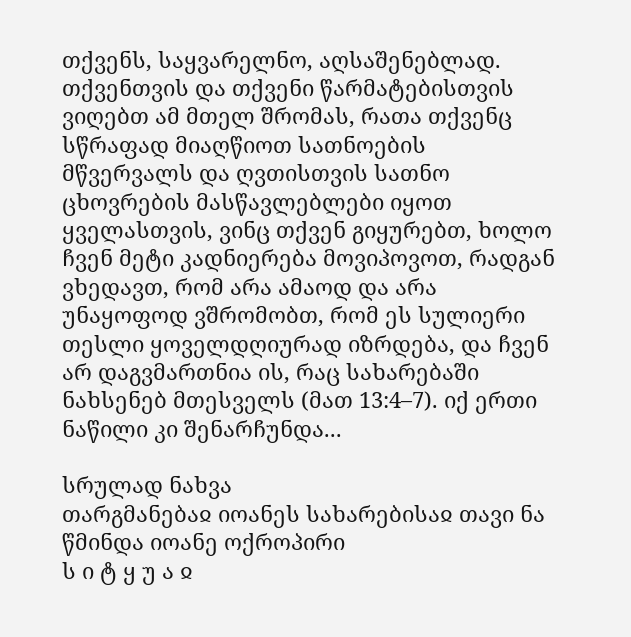თქვენს, საყვარელნო, აღსაშენებლად. თქვენთვის და თქვენი წარმატებისთვის ვიღებთ ამ მთელ შრომას, რათა თქვენც სწრაფად მიაღწიოთ სათნოების მწვერვალს და ღვთისთვის სათნო ცხოვრების მასწავლებლები იყოთ ყველასთვის, ვინც თქვენ გიყურებთ, ხოლო ჩვენ მეტი კადნიერება მოვიპოვოთ, რადგან ვხედავთ, რომ არა ამაოდ და არა უნაყოფოდ ვშრომობთ, რომ ეს სულიერი თესლი ყოველდღიურად იზრდება, და ჩვენ არ დაგვმართნია ის, რაც სახარებაში ნახსენებ მთესველს (მათ 13:4–7). იქ ერთი ნაწილი კი შენარჩუნდა...

სრულად ნახვა
თარგმანებაჲ იოანეს სახარებისაჲ თავი ნა
წმინდა იოანე ოქროპირი
ს ი ტ ყ უ ა ჲ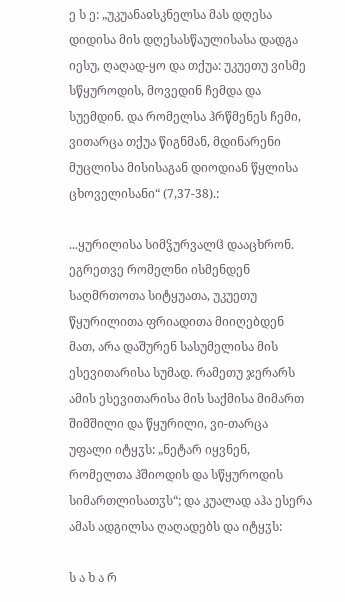ე ს ე: „უკუანაჲსკნელსა მას დღესა დიდისა მის დღესასწაულისასა დადგა იესუ, ღაღად-ყო და თქუა: უკუეთუ ვისმე სწყუროდის, მოვედინ ჩემდა და სუემდინ. და რომელსა ჰრწმენეს ჩემი, ვითარცა თქუა წიგნმან, მდინარენი მუცლისა მისისაგან დიოდიან წყლისა ცხოველისანი“ (7,37-38).:

...ყურილისა სიმჴურვალჱ დააცხრონ. ეგრეთვე რომელნი ისმენდენ საღმრთოთა სიტყუათა, უკუეთუ წყურილითა ფრიადითა მიიღებდენ მათ, არა დაშურენ სასუმელისა მის ესევითარისა სუმად. რამეთუ ჯერარს ამის ესევითარისა მის საქმისა მიმართ შიმშილი და წყურილი, ვი-თარცა უფალი იტყჳს: „ნეტარ იყვნენ, რომელთა ჰშიოდის და სწყუროდის სიმართლისათჳს“; და კუალად აჰა ესერა ამას ადგილსა ღაღადებს და იტყჳს:

ს ა ხ ა რ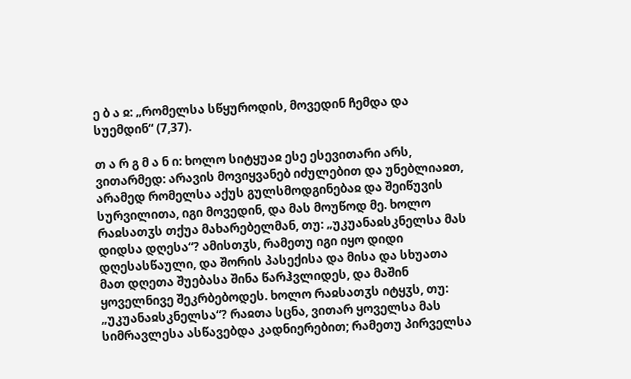ე ბ ა ჲ: „რომელსა სწყუროდის, მოვედინ ჩემდა და სუემდინ“ (7,37).

თ ა რ გ მ ა ნ ი: ხოლო სიტყუაჲ ესე ესევითარი არს, ვითარმედ: არავის მოვიყვანებ იძულებით და უნებლიაჲთ, არამედ რომელსა აქუს გულსმოდგინებაჲ და შეიწუვის სურვილითა, იგი მოვედინ, და მას მოუწოდ მე. ხოლო რაჲსათჳს თქუა მახარებელმან, თუ: „უკუანაჲსკნელსა მას დიდსა დღესა“? ამისთჳს, რამეთუ იგი იყო დიდი დღესასწაული, და შორის პასექისა და მისა და სხუათა მათ დღეთა შუებასა შინა წარჰვლიდეს, და მაშინ ყოველნივე შეკრბებოდეს. ხოლო რაჲსათჳს იტყჳს, თუ: „უკუანაჲსკნელსა“? რაჲთა სცნა, ვითარ ყოველსა მას სიმრავლესა ასწავებდა კადნიერებით; რამეთუ პირველსა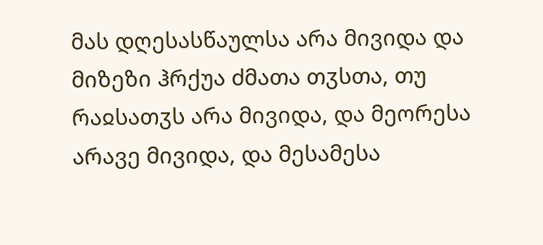მას დღესასწაულსა არა მივიდა და მიზეზი ჰრქუა ძმათა თჳსთა, თუ რაჲსათჳს არა მივიდა, და მეორესა არავე მივიდა, და მესამესა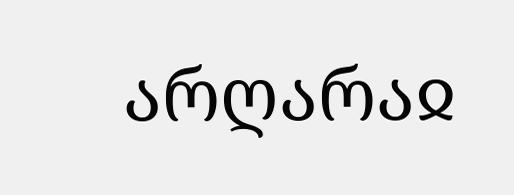არღარაჲ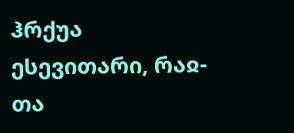ჰრქუა ესევითარი, რაჲ-თა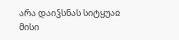არა დაიჴსნას სიტყუაჲ მისი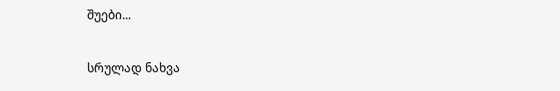შუები...

სრულად ნახვა